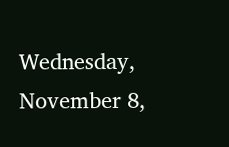Wednesday, November 8,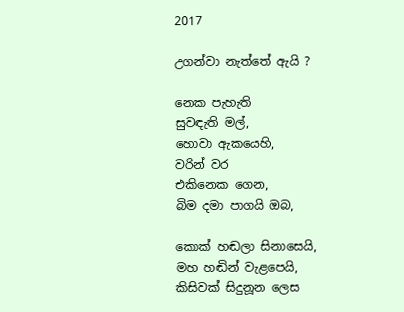2017

උගන්වා නැත්තේ ඇයි ?

නෙක පැහැති
සුවඳැති මල්,
හොවා ඇකයෙහි,
වරින් වර
එකිනෙක ගෙන,
බිම දමා පාගයි ඔබ,

කොක් හඬලා සිනාසෙයි,
මහ හඬින් වැළපෙයි,
කිසිවක් සිදුනූන ලෙස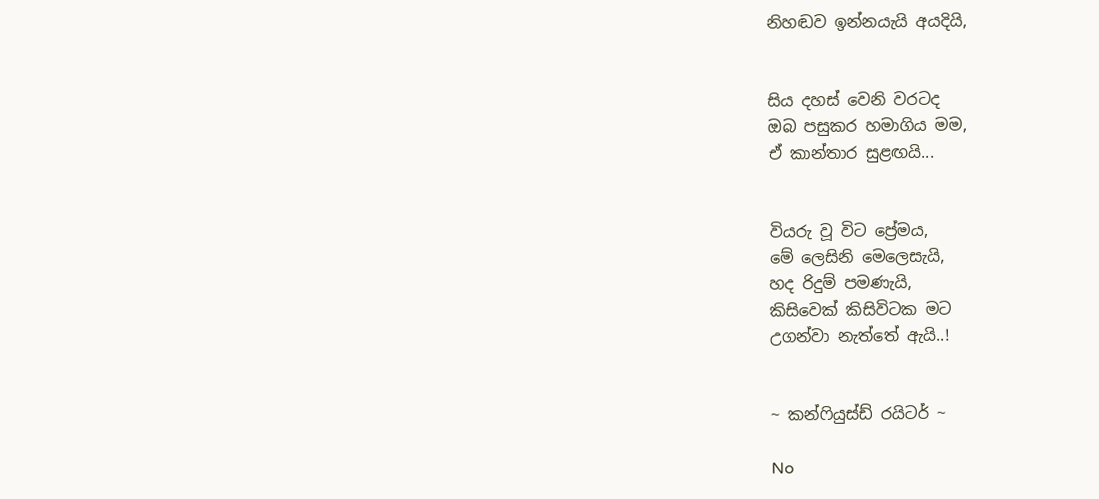නිහඬව ඉන්නයැයි අයදියි,


සිය දහස් වෙනි වරටද
ඔබ පසුකර හමාගිය මම,
ඒ කාන්තාර සුළඟයි...


වියරු වූ විට ප්‍රේමය,
මේ ලෙසිනි මෙලෙසැයි,
හද රිදුම් පමණැයි,
කිසිවෙක් කිසිවිටක මට
උගන්වා නැත්තේ ඇයි..!


~ කන්ෆියුස්ඩ් රයිටර් ~

No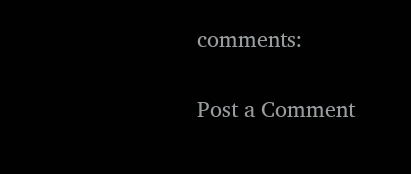comments:

Post a Comment